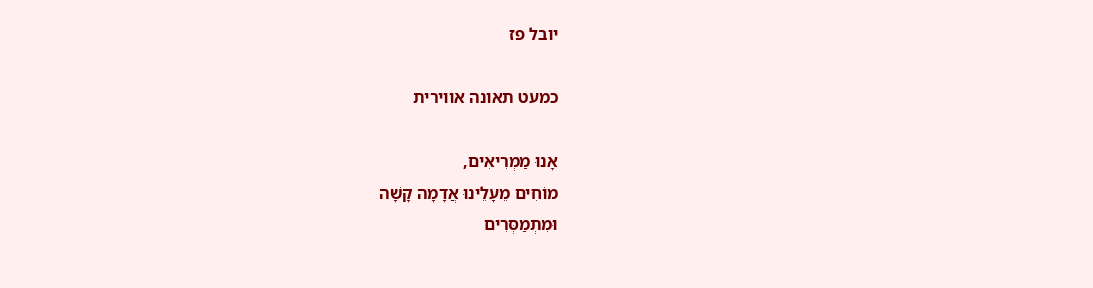יובל פז

כמעט תאונה אווירית

אָנוּ מַמְרִיאִים,
מוֹחִים מֵעָלֵינוּ אֲדָמָה קָשָׁה
וּמִתְמַסְּרִים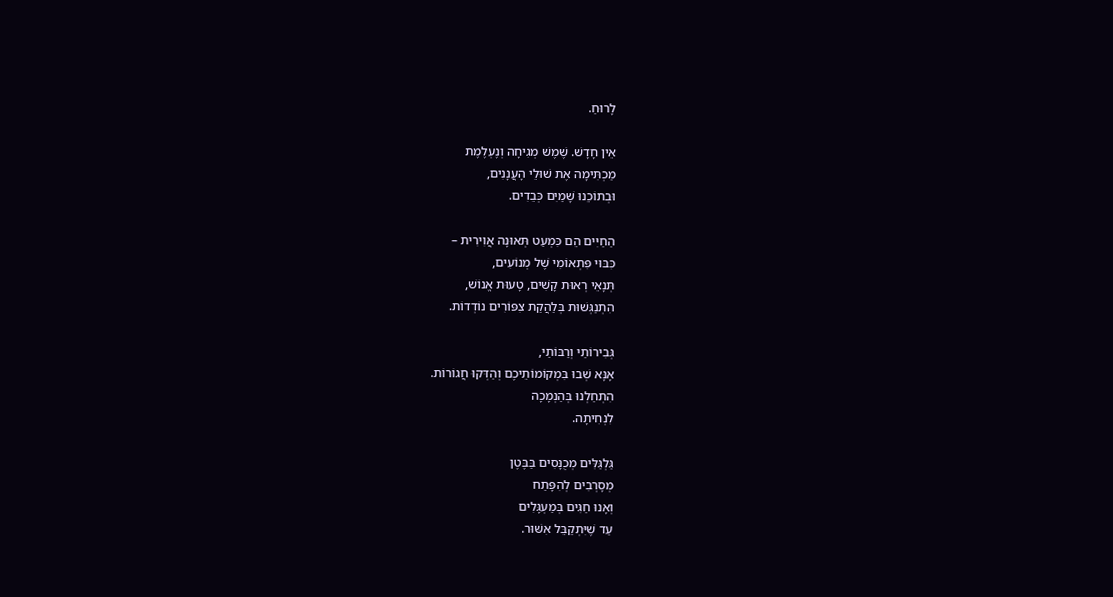לָרוּחַ.

אֵין חָדָשׁ. שֶׁמֶשׁ מְגִיחָה וְנֶעְלֶמֶת
מַכְתִּימָה אֶת שׁוּלֵי הָעֲנָנִים,
וּבְתוֹכֵנוּ שָׁמַיִם כְּבֵדִים.

הַחַיִּים הֵם כִּמְעַט תְּאוּנָה אֲוִירִית –
כִּבּוּי פִּתְאוֹמִי שֶׁל מְנוֹעִים,
תְּנָאֵי רְאוּת קָשִׁים, טָעוּת אֱנוֹשׁ,
הִתְנַגְּשׁוּת בְּלַהֲקַת צִפּוֹרִים נוֹדְדוֹת.

גְּבִירוֹתַי וְרַבּוֹתַי,
אָנָּא שְׁבוּ בִּמְקוֹמוֹתֵיכֶם וְהַדְּקוּ חֲגוֹרוֹת.
הִתְחַלְנוּ בְּהַנְמָכָה
לִנְחִיתָה.

גַּלְגַּלִּים מְכֻנָּסִים בַּבֶּטֶן
מְסָרְבִים לְהִפָּתַח
וְאָנוּ חַגִּים בְּמַעְגָּלִים
עַד שֶׁיִּתְקַבֵּל אִשּׁוּר.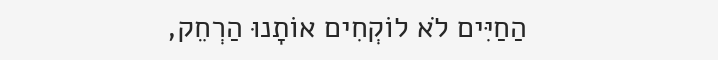הַחַיִּים לֹא לוֹקְחִים אוֹתָנוּ הַרְחֵק,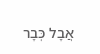אֲבָל כְּבָר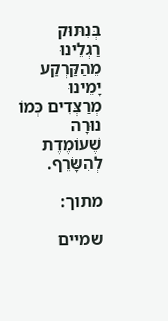בְּנִתּוּק רַגְלֵינוּ מֵהַקַּרְקַע
יָמֵינוּ מְרַצְּדִים כְּמוֹ נוּרָה
שֶׁעוֹמֶדֶת לְהִשָּׂרֵף.

מתוך:

שמיים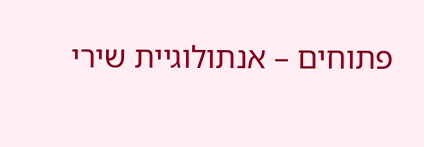פתוחים – אנתולוגיית שירי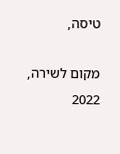טיסה,

מקום לשירה, 2022